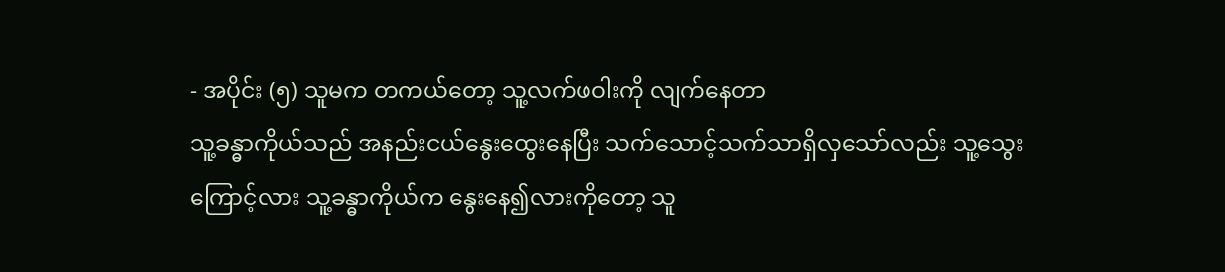- အပိုင်း (၅) သူမက တကယ်တော့ သူ့လက်ဖဝါးကို လျက်နေတာ
သူ့ခန္ဓာကိုယ်သည် အနည်းငယ်နွေးထွေးနေပြီး သက်သောင့်သက်သာရှိလှသော်လည်း သူ့သွေးကြောင့်လား သူ့ခန္ဓာကိုယ်က နွေးနေ၍လားကိုတော့ သူ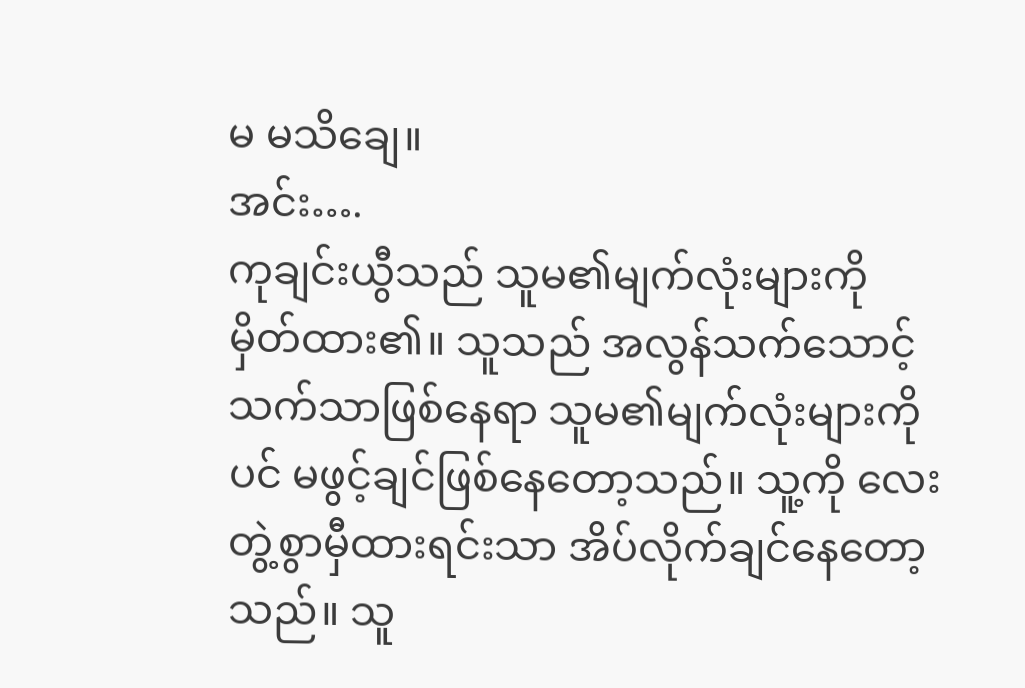မ မသိချေ။
အင်း….
ကုချင်းယွီသည် သူမ၏မျက်လုံးများကို မှိတ်ထား၏။ သူသည် အလွန်သက်သောင့်သက်သာဖြစ်နေရာ သူမ၏မျက်လုံးများကိုပင် မဖွင့်ချင်ဖြစ်နေတော့သည်။ သူ့ကို လေးတွဲ့စွာမှီထားရင်းသာ အိပ်လိုက်ချင်နေတော့သည်။ သူ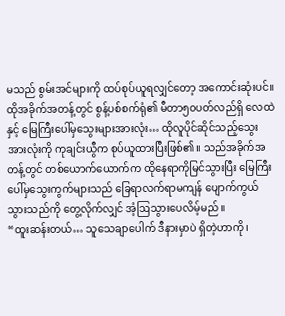မသည် စွမ်းအင်များကို ထပ်စုပ်ယူရလျှင်တော့ အကောင်းဆုံးပင်။
ထိုအခိုက်အတန့်တွင် စွန့်ပစ်စက်ရုံ၏ မီတာ၅၀ပတ်လည်ရှိ လေထဲနှင့် မြေကြီးပေါ်မှသွေးများအားလုံး… ထိုလူပိုင်ဆိုင်သည့်သွေးအားလုံးကို ကုချင်းယွီက စုပ်ယူထားပြီးဖြစ်၏။ သည်အခိုက်အတန့်တွင် တစ်ယောက်ယောက်က ထိုနေရာကိုမြင်သွားပြီး မြေကြီးပေါ်မှသွေးကွက်များသည် ခြေရာလက်ရာမကျန် ပျောက်ကွယ်သွားသည်ကို တွေ့လိုက်လျှင် အံ့ဩသွားပေလိမ့်မည်။
“ထူးဆန်းတယ်… သူသေချာပေါက် ဒီနားမှာပဲ ရှိတဲ့ဟာကို၊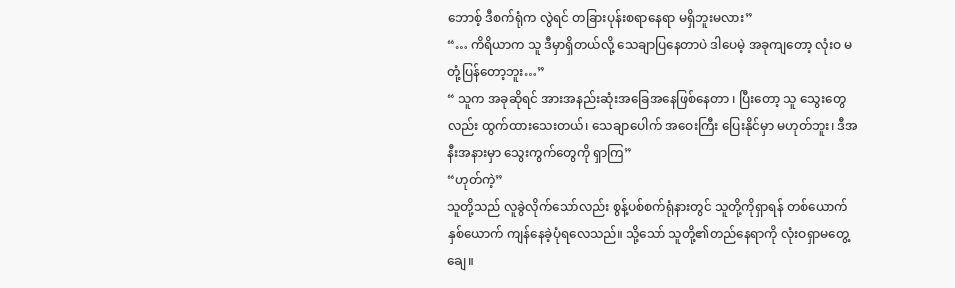ဘောစ့် ဒီစက်ရုံက လွဲရင် တခြားပုန်းစရာနေရာ မရှိဘူးမလား”
“… ကိရိယာက သူ ဒီမှာရှိတယ်လို့ သေချာပြနေတာပဲ ဒါပေမဲ့ အခုကျတော့ လုံးဝ မတုံ့ပြန်တော့ဘူး…”
“ သူက အခုဆိုရင် အားအနည်းဆုံးအခြေအနေဖြစ်နေတာ ၊ ပြီးတော့ သူ သွေးတွေလည်း ထွက်ထားသေးတယ်၊ သေချာပေါက် အဝေးကြီး ပြေးနိုင်မှာ မဟုတ်ဘူး၊ ဒီအနီးအနားမှာ သွေးကွက်တွေကို ရှာကြ”
“ဟုတ်ကဲ့”
သူတို့သည် လူခွဲလိုက်သော်လည်း စွန့်ပစ်စက်ရုံနားတွင် သူတို့ကိုရှာရန် တစ်ယောက်နှစ်ယောက် ကျန်နေခဲ့ပုံရလေသည်။ သို့သော် သူတို့၏တည်နေရာကို လုံးဝရှာမတွေ့ချေ။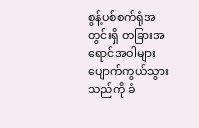စွန့်ပစ်စက်ရုံအတွင်းရှိ တခြားအရောင်အဝါများ ပျောက်ကွယ်သွားသည်ကို ခံ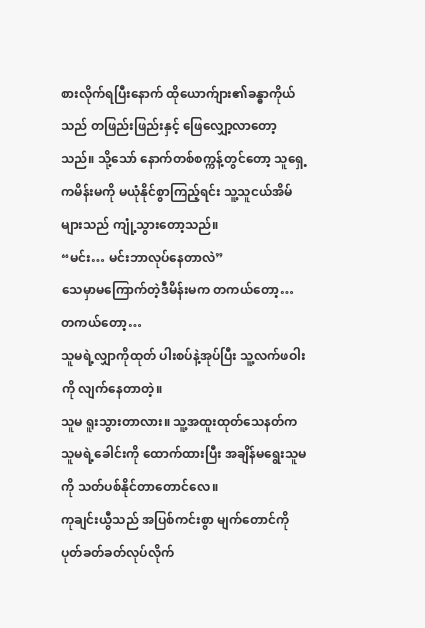စားလိုက်ရပြီးနောက် ထိုယောက်ျား၏ခန္ဓာကိုယ်သည် တဖြည်းဖြည်းနှင့် ဖြေလျှော့လာတော့သည်။ သို့သော် နောက်တစ်စက္ကန့်တွင်တော့ သူရှေ့ကမိန်းမကို မယုံနိုင်စွာကြည့်ရင်း သူ့သူငယ်အိမ်များသည် ကျုံ့သွားတော့သည်။
“မင်း… မင်းဘာလုပ်နေတာလဲ”
သေမှာမကြောက်တဲ့ဒီမိန်းမက တကယ်တော့… တကယ်တော့…
သူမရဲ့လျှာကိုထုတ် ပါးစပ်နဲ့အုပ်ပြီး သူ့လက်ဖဝါးကို လျက်နေတာတဲ့။
သူမ ရူးသွားတာလား။ သူ့အထူးထုတ်သေနတ်က သူမရဲ့ခေါင်းကို ထောက်ထားပြီး အချိန်မရွေးသူမကို သတ်ပစ်နိုင်တာတောင်လေ။
ကုချင်းယွီသည် အပြစ်ကင်းစွာ မျက်တောင်ကို ပုတ်ခတ်ခတ်လုပ်လိုက်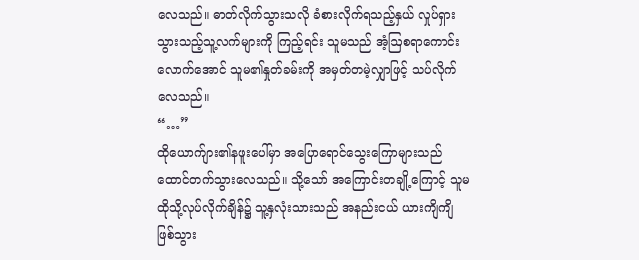လေသည်။ ဓာတ်လိုက်သွားသလို ခံစားလိုက်ရသည့်နှယ် လှုပ်ရှားသွားသည့်သူ့လက်များကို ကြည့်ရင်း သူမသည် အံ့ဩစရာကောင်းလောက်အောင် သူမ၏နှုတ်ခမ်းကို အမှတ်တမဲ့လျှာဖြင့် သပ်လိုက်လေသည်။
“…”
ထိုယောက်ျား၏နဖူးပေါ်မှာ အပြောရောင်သွေးကြောများသည် ထောင်တက်သွားလေသည်။ သို့သော် အကြောင်းတချို့ကြောင့် သူမထိုသို့လုပ်လိုက်ချိန်၌ သူ့နှလုံးသားသည် အနည်းငယ် ယားကျိကျိ ဖြစ်သွား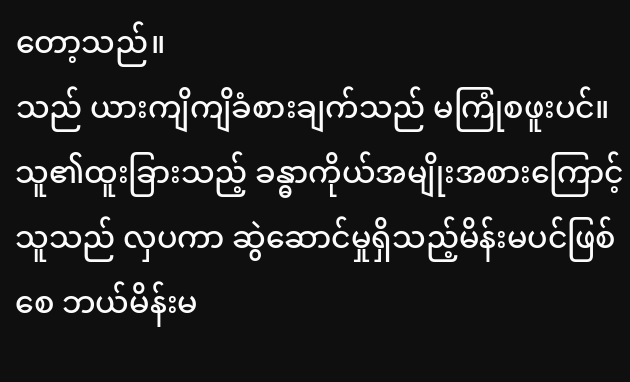တော့သည်။
သည် ယားကျိကျိခံစားချက်သည် မကြုံစဖူးပင်။
သူ၏ထူးခြားသည့် ခန္ဓာကိုယ်အမျိုးအစားကြောင့် သူသည် လှပကာ ဆွဲဆောင်မှုရှိသည့်မိန်းမပင်ဖြစ်စေ ဘယ်မိန်းမ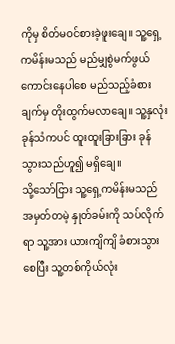ကိုမှ စိတ်မဝင်စားခဲ့ဖူးချေ။ သူ့ရှေ့ကမိန်းမသည် မည်မျှစွဲမက်ဖွယ်ကောင်းနေပါစေ မည်သည့်ခံစားချက်မှ တိုးထွက်မလာချေ။ သူ့နှလုံးခုန်သံကပင် ထူးထူးခြားခြား ခုန်သွားသည်ဟူ၍ မရှိချေ။
သို့သော်ငြား သူ့ရှေ့ကမိန်းမသည် အမှတ်တမဲ့ နှုတ်ခမ်းကို သပ်လိုက်ရာ သူ့အား ယားကျိကျိ ခံစားသွားစေပြီး သူ့တစ်ကိုယ်လုံး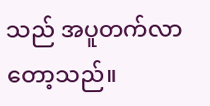သည် အပူတက်လာတော့သည်။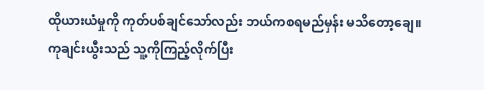ထိုယားယံမှုကို ကုတ်ပစ်ချင်သော်လည်း ဘယ်ကစရမည်မှန်း မသိတော့ချေ။
ကုချင်းယွီးသည် သူ့ကိုကြည့်လိုက်ပြီး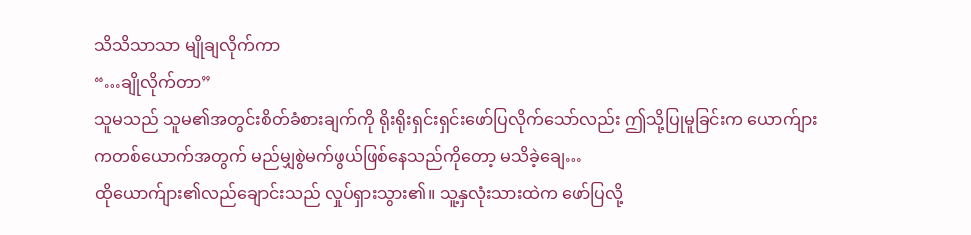သိသိသာသာ မျိုချလိုက်ကာ
“…ချိုလိုက်တာ”
သူမသည် သူမ၏အတွင်းစိတ်ခံစားချက်ကို ရိုးရိုးရှင်းရှင်းဖော်ပြလိုက်သော်လည်း ဤသို့ပြုမူခြင်းက ယောက်ျားကတစ်ယောက်အတွက် မည်မျှစွဲမက်ဖွယ်ဖြစ်နေသည်ကိုတော့ မသိခဲ့ချေ…
ထိုယောက်ျား၏လည်ချောင်းသည် လှုပ်ရှားသွား၏။ သူ့နှလုံးသားထဲက ဖော်ပြလို့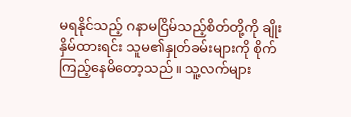မရနိုင်သည့် ဂနာမငြိမ်သည့်စိတ်တို့ကို ချိုးနှိမ်ထားရင်း သူမ၏နှုတ်ခမ်းများကို စိုက်ကြည့်နေမိတော့သည်။ သူ့လက်များ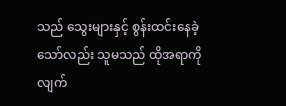သည် သွေးများနှင့် စွန်းထင်းနေခဲ့သော်လည်း သူမသည် ထိုအရာကို လျက်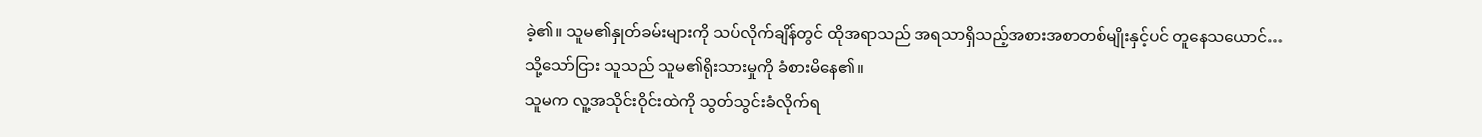ခဲ့၏။ သူမ၏နှုတ်ခမ်းများကို သပ်လိုက်ချိန်တွင် ထိုအရာသည် အရသာရှိသည့်အစားအစာတစ်မျိုးနှင့်ပင် တူနေသယောင်…
သို့သော်ငြား သူသည် သူမ၏ရိုးသားမှုကို ခံစားမိနေ၏။
သူမက လူ့အသိုင်းဝိုင်းထဲကို သွတ်သွင်းခံလိုက်ရ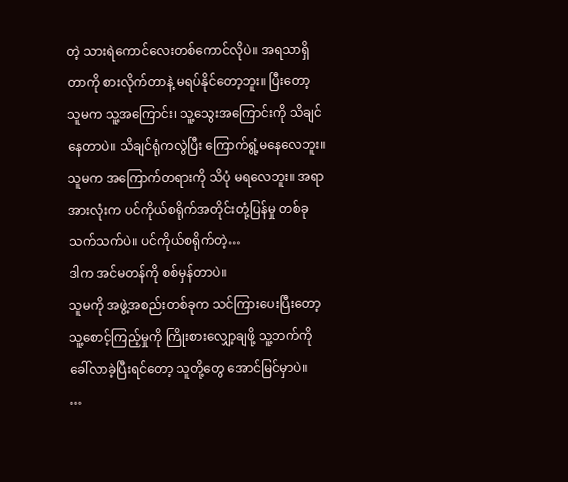တဲ့ သားရဲကောင်လေးတစ်ကောင်လိုပဲ။ အရသာရှိတာကို စားလိုက်တာနဲ့ မရပ်နိုင်တော့ဘူး။ ပြီးတော့ သူမက သူ့အကြောင်း၊ သူ့သွေးအကြောင်းကို သိချင်နေတာပဲ။ သိချင်ရုံကလွဲပြီး ကြောက်ရွံ့မနေလေဘူး။
သူမက အကြောက်တရားကို သိပုံ မရလေဘူး။ အရာအားလုံးက ပင်ကိုယ်စရိုက်အတိုင်းတုံ့ပြန်မှု တစ်ခုသက်သက်ပဲ။ ပင်ကိုယ်စရိုက်တဲ့…
ဒါက အင်မတန်ကို စစ်မှန်တာပဲ။
သူမကို အဖွဲ့အစည်းတစ်ခုက သင်ကြားပေးပြီးတော့ သူ့စောင့်ကြည့်မှုကို ကြိုးစားလျှော့ချဖို့ သူ့ဘက်ကို ခေါ်လာခဲ့ပြီးရင်တော့ သူတို့တွေ အောင်မြင်မှာပဲ။
…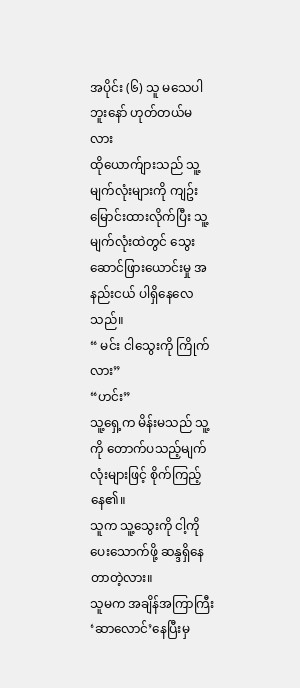အပိုင်း (၆) သူ မသေပါဘူးနော် ဟုတ်တယ်မလား
ထိုယောက်ျားသည် သူ့မျက်လုံးများကို ကျဥ်းမြောင်းထားလိုက်ပြီး သူ့မျက်လုံးထဲတွင် သွေးဆောင်ဖြားယောင်းမှု အနည်းငယ် ပါရှိနေလေသည်။
“ မင်း ငါသွေးကို ကြိုက်လား”
“ဟင်း”
သူ့ရှေ့က မိန်းမသည် သူ့ကို တောက်ပသည့်မျက်လုံးများဖြင့် စိုက်ကြည့်နေ၏။
သူက သူ့သွေးကို ငါ့ကိုပေးသောက်ဖို့ ဆန္ဒရှိနေတာတဲ့လား။
သူမက အချိန်အကြာကြီး ‘ဆာလောင်’နေပြီးမှ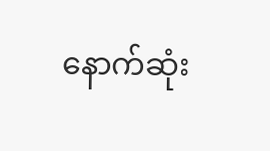နောက်ဆုံး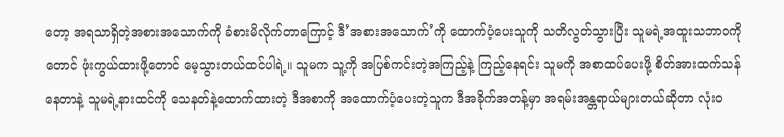တော့ အရသာရှိတဲ့အစားအသောက်ကို ခံစားမိလိုက်တာကြောင့် ဒီ’အစားအသောက်’ကို ထောက်ပံ့ပေးသူကို သတိလွတ်သွားပြီး သူမရဲ့အထူးသဘာဝကိုတောင် ဖုံးကွယ်ထားဖို့တောင် မေ့သွားတယ်ထင်ပါရဲ့။ သူမက သူ့ကို အပြစ်ကင်းတဲ့အကြည့်နဲ့ ကြည့်နေရင်း သူမကို အစာထပ်ပေးဖို့ စိတ်အားထက်သန်နေတာနဲ့ သူမရဲ့နားထင်ကို သေနတ်နဲ့ထောက်ထားတဲ့ ဒီအစာကို အထောက်ပံ့ပေးတဲ့သူက ဒီအခိုက်အတန့်မှာ အရမ်းအန္တရာယ်များတယ်ဆိုတာ လုံးဝ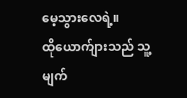မေ့သွားလေရဲ့။
ထိုယောက်ျားသည် သူ့မျက်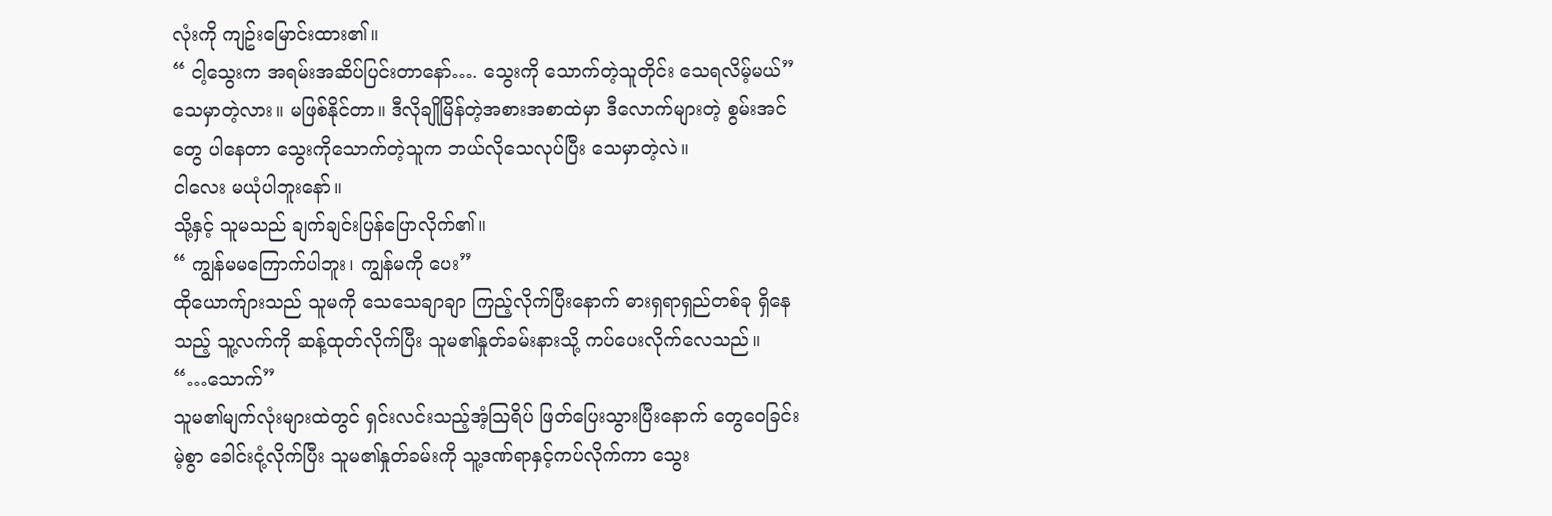လုံးကို ကျဥ်းမြောင်းထား၏။
“ ငါ့သွေးက အရမ်းအဆိပ်ပြင်းတာနော်…. သွေးကို သောက်တဲ့သူတိုင်း သေရလိမ့်မယ်”
သေမှာတဲ့လား။ မဖြစ်နိုင်တာ။ ဒီလိုချိုမြိန်တဲ့အစားအစာထဲမှာ ဒီလောက်များတဲ့ စွမ်းအင်တွေ ပါနေတာ သွေးကိုသောက်တဲ့သူက ဘယ်လိုသေလုပ်ပြီး သေမှာတဲ့လဲ။
ငါလေး မယုံပါဘူးနော်။
သို့နှင့် သူမသည် ချက်ချင်းပြန်ပြောလိုက်၏။
“ ကျွန်မမကြောက်ပါဘူး၊ ကျွန်မကို ပေး”
ထိုယောက်ျားသည် သူမကို သေသေချာချာ ကြည့်လိုက်ပြီးနောက် ဓားရှရာရှည်တစ်ခု ရှိနေသည့် သူ့လက်ကို ဆန့်ထုတ်လိုက်ပြီး သူမ၏နှုတ်ခမ်းနားသို့ ကပ်ပေးလိုက်လေသည်။
“…သောက်”
သူမ၏မျက်လုံးများထဲတွင် ရှင်းလင်းသည့်အံ့ဩရိပ် ဖြတ်ပြေးသွားပြီးနောက် တွေဝေခြင်းမဲ့စွာ ခေါင်းငုံ့လိုက်ပြီး သူမ၏နှုတ်ခမ်းကို သူ့ဒဏ်ရာနှင့်ကပ်လိုက်ကာ သွေး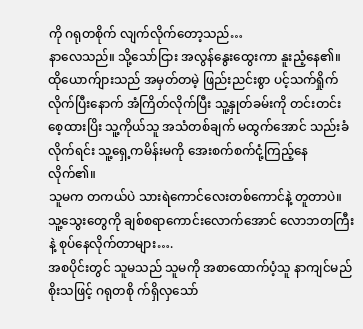ကို ဂရုတစိုက် လျက်လိုက်တော့သည်…
နာလေသည်။ သို့သော်ငြား အလွန်နွေးထွေးကာ နူးညံ့နေ၏။
ထိုယောက်ျားသည် အမှတ်တမဲ့ ဖြည်းညင်းစွာ ပင့်သက်ရှိုက်လိုက်ပြီးနောက် အံကြိတ်လိုက်ပြီး သူ့နှုတ်ခမ်းကို တင်းတင်းစေ့ထားပြိး သူ့ကိုယ်သူ အသံတစ်ချက် မထွက်အောင် သည်းခံလိုက်ရင်း သူ့ရှေ့ကမိန်းမကို အေးစက်စက်ငုံ့ကြည့်နေလိုက်၏။
သူမက တကယ်ပဲ သားရဲကောင်လေးတစ်ကောင်နဲ့ တူတာပဲ။ သူ့သွေးတွေကို ချစ်စရာကောင်းလောက်အောင် လောဘတကြီးနဲ့ စုပ်နေလိုက်တာများ….
အစပိုင်းတွင် သူမသည် သူမကို အစာထောက်ပံ့သူ နာကျင်မည်စိုးသဖြင့် ဂရုတစို က်ရှိလှသော်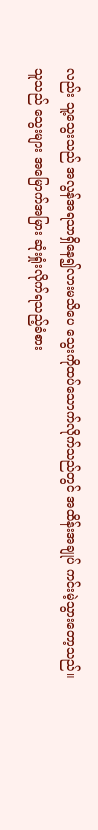လည်း သူ့သွေးသည် အလွန်အရသာရှိနေ၍လားမသိပေ သွေးကိုထပ်သောက်လိုက်သည်တွင် အထိန်းအချုပ် ကင်းမဲ့သွားတော့သည်။
သူသည် သွေးများ အမြောက်အမြား ဆုံးရှုံးလိုက်ရသည့်ခံစား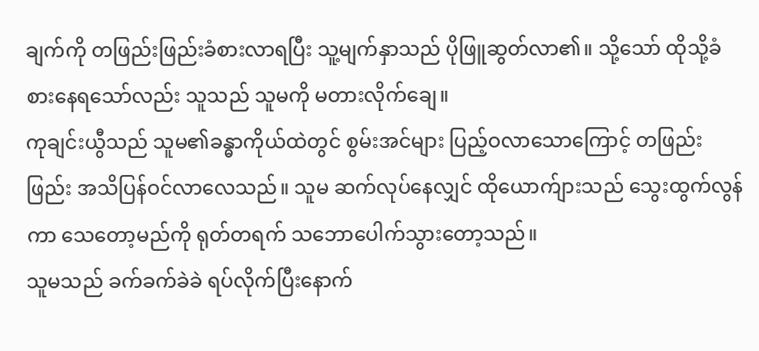ချက်ကို တဖြည်းဖြည်းခံစားလာရပြီး သူ့မျက်နှာသည် ပိုဖြူဆွတ်လာ၏။ သို့သော် ထိုသို့ခံစားနေရသော်လည်း သူသည် သူမကို မတားလိုက်ချေ။
ကုချင်းယွီသည် သူမ၏ခန္ဓာကိုယ်ထဲတွင် စွမ်းအင်များ ပြည့်ဝလာသောကြောင့် တဖြည်းဖြည်း အသိပြန်ဝင်လာလေသည်။ သူမ ဆက်လုပ်နေလျှင် ထိုယောက်ျားသည် သွေးထွက်လွန်ကာ သေတော့မည်ကို ရုတ်တရက် သဘောပေါက်သွားတော့သည်။
သူမသည် ခက်ခက်ခဲခဲ ရပ်လိုက်ပြီးနောက်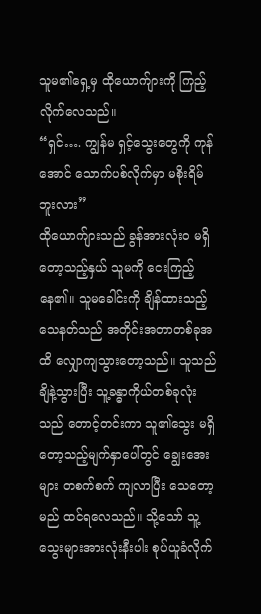သူမ၏ရှေ့မှ ထိုယောက်ျားကို ကြည့်လိုက်လေသည်။
“ရှင်…. ကျွန်မ ရှင့်သွေးတွေကို ကုန်အောင် သောက်ပစ်လိုက်မှာ မစိုးရိမ်ဘူးလား”
ထိုယောက်ျားသည် ခွန်အားလုံးဝ မရှိတော့သည့်နှယ် သူမကို ငေးကြည့်နေ၏။ သူမခေါင်းကို ချိန်ထားသည့် သေနတ်သည် အတိုင်းအတာတစ်ခုအထိ လျှောကျသွားတော့သည်။ သူသည် ချိနဲ့သွားပြီး သူ့ခန္ဓာကိုယ်တစ်ခုလုံးသည် တောင့်တင်းကာ သူ၏သွေး မရှိတော့သည့်မျက်နှာပေါ်တွင် ချွေးအေးများ တစက်စက် ကျလာပြီး သေတော့မည် ထင်ရလေသည်။ သို့သော် သူ့သွေးများအားလုံးနီးပါး စုပ်ယူခံလိုက်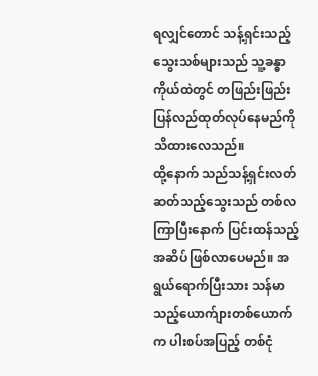ရလျှင်တောင် သန့်ရှင်းသည့်သွေးသစ်များသည် သူ့ခန္ဓာကိုယ်ထဲတွင် တဖြည်းဖြည်း ပြန်လည်ထုတ်လုပ်နေမည်ကို သိထားလေသည်။
ထို့နောက် သည်သန့်ရှင်းလတ်ဆတ်သည့်သွေးသည် တစ်လကြာပြီးနောက် ပြင်းထန်သည့်အဆိပ် ဖြစ်လာပေမည်။ အရွယ်ရောက်ပြီးသား သန်မာသည့်ယောက်ျားတစ်ယောက်က ပါးစပ်အပြည့် တစ်ငုံ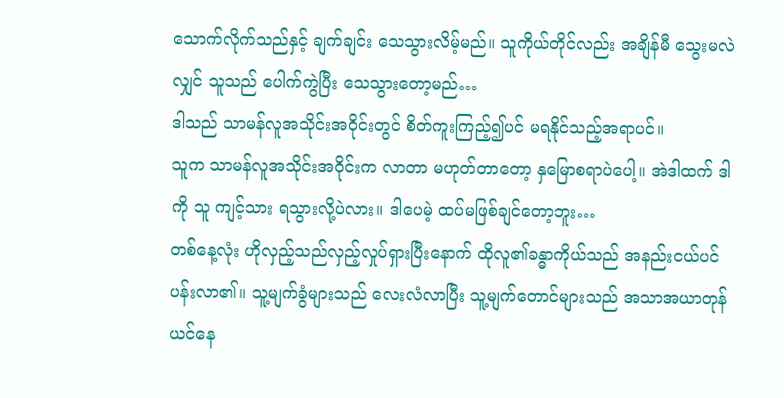သောက်လိုက်သည်နှင့် ချက်ချင်း သေသွားလိမ့်မည်။ သူကိုယ်တိုင်လည်း အချိန်မီ သွေးမလဲလျှင် သူသည် ပေါက်ကွဲပြီး သေသွားတော့မည်…
ဒါသည် သာမန်လူအသိုင်းအဝိုင်းတွင် စိတ်ကူးကြည့်၍ပင် မရနိုင်သည့်အရာပင်။
သူက သာမန်လူအသိုင်းအဝိုင်းက လာတာ မဟုတ်တာတော့ နှမြောစရာပဲပေါ့။ အဲဒါထက် ဒါကို သူ ကျင့်သား ရသွားလို့ပဲလား။ ဒါပေမဲ့ ထပ်မဖြစ်ချင်တော့ဘူး…
တစ်နေ့လုံး ဟိုလှည့်သည်လှည့်လှုပ်ရှားပြီးနောက် ထိုလူ၏ခန္ဓာကိုယ်သည် အနည်းငယ်ပင်ပန်းလာ၏။ သူ့မျက်ခွံများသည် လေးလံလာပြီး သူ့မျက်တောင်များသည် အသာအယာတုန်ယင်နေ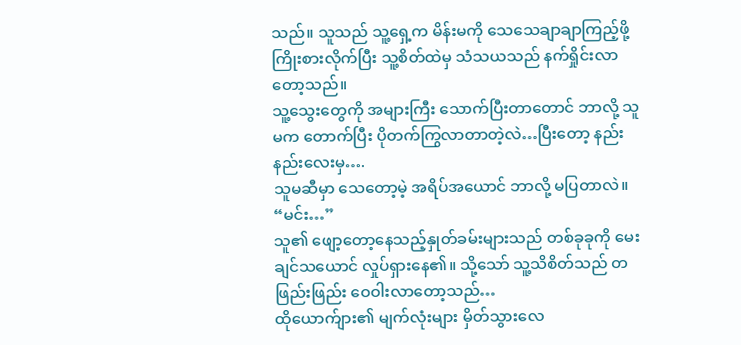သည်။ သူသည် သူ့ရှေ့က မိန်းမကို သေသေချာချာကြည့်ဖို့ ကြိုးစားလိုက်ပြီး သူ့စိတ်ထဲမှ သံသယသည် နက်ရှိုင်းလာတော့သည်။
သူ့သွေးတွေကို အများကြီး သောက်ပြီးတာတောင် ဘာလို့ သူမက တောက်ပြီး ပိုတက်ကြွလာတာတဲ့လဲ…ပြီးတော့ နည်းနည်းလေးမှ….
သူမဆီမှာ သေတော့မဲ့ အရိပ်အယောင် ဘာလို့ မပြတာလဲ။
“မင်း…”
သူ၏ ဖျော့တော့နေသည့်နှုတ်ခမ်းများသည် တစ်ခုခုကို မေးချင်သယောင် လှုပ်ရှားနေ၏။ သို့သော် သူ့သိစိတ်သည် တဖြည်းဖြည်း ဝေဝါးလာတော့သည်…
ထိုယောက်ျား၏ မျက်လုံးများ မှိတ်သွားလေ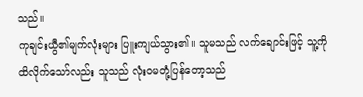သည်။
ကုချင်းယွီ၏မျက်လုံးများ ပြူးကျယ်သွား၏။ သူမသည် လက်ချောင်းဖြင့် သူ့ကို ထိလိုက်သော်လည်း သူသည် လုံးဝမတုံ့ပြန်တော့သည်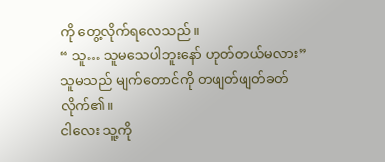ကို တွေ့လိုက်ရလေသည်။
“ သူ… သူမသေပါဘူးနော် ဟုတ်တယ်မလား”
သူမသည် မျက်တောင်ကို တဖျတ်ဖျတ်ခတ်လိုက်၏။
ငါလေး သူ့ကို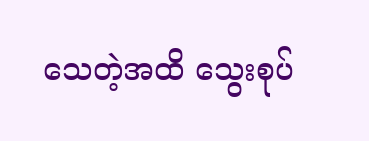သေတဲ့အထိ သွေးစုပ်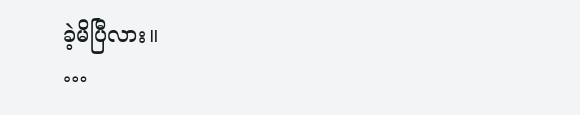ခဲ့မိပြီလား။
…